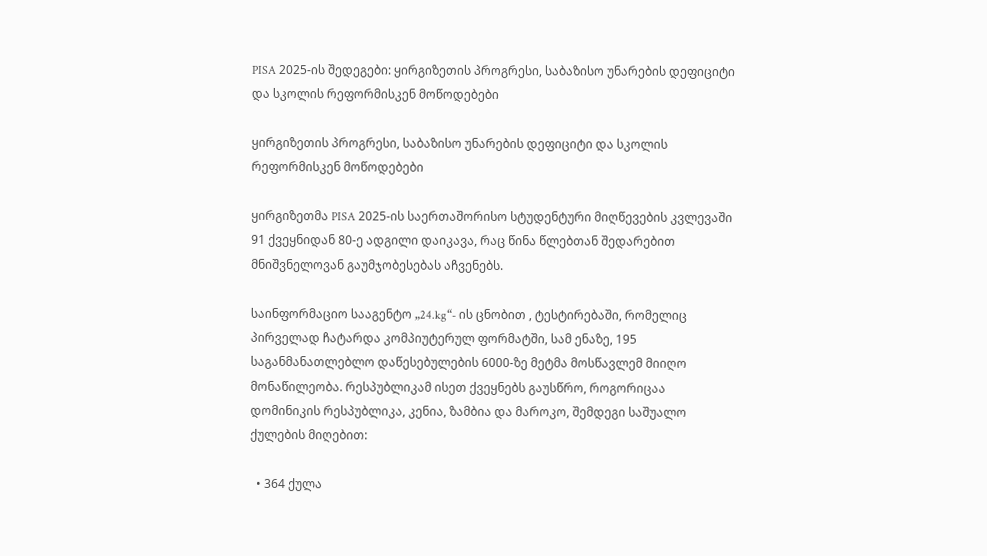PISA 2025-ის შედეგები: ყირგიზეთის პროგრესი, საბაზისო უნარების დეფიციტი და სკოლის რეფორმისკენ მოწოდებები

ყირგიზეთის პროგრესი, საბაზისო უნარების დეფიციტი და სკოლის რეფორმისკენ მოწოდებები

ყირგიზეთმა PISA 2025-ის საერთაშორისო სტუდენტური მიღწევების კვლევაში 91 ქვეყნიდან 80-ე ადგილი დაიკავა, რაც წინა წლებთან შედარებით მნიშვნელოვან გაუმჯობესებას აჩვენებს.

საინფორმაციო სააგენტო „24.kg“- ის ცნობით , ტესტირებაში, რომელიც პირველად ჩატარდა კომპიუტერულ ფორმატში, სამ ენაზე, 195 საგანმანათლებლო დაწესებულების 6000-ზე მეტმა მოსწავლემ მიიღო მონაწილეობა. რესპუბლიკამ ისეთ ქვეყნებს გაუსწრო, როგორიცაა დომინიკის რესპუბლიკა, კენია, ზამბია და მაროკო, შემდეგი საშუალო ქულების მიღებით:

  • 364 ქულა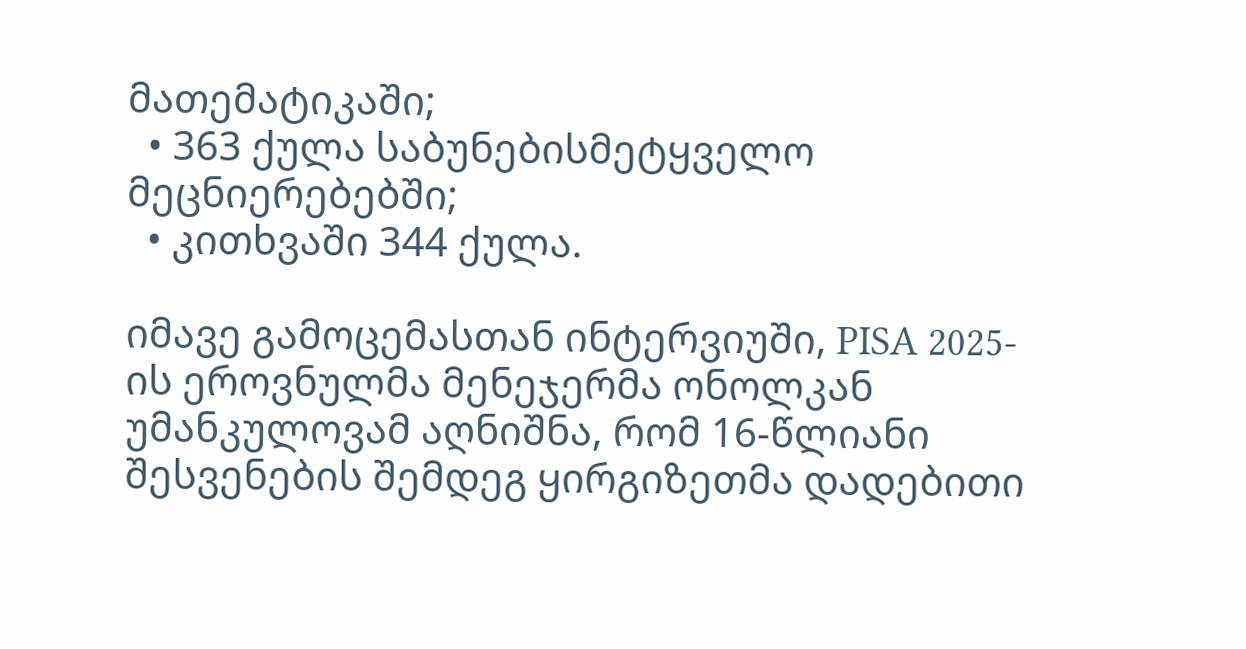მათემატიკაში;
  • 363 ქულა საბუნებისმეტყველო მეცნიერებებში;
  • კითხვაში 344 ქულა.

იმავე გამოცემასთან ინტერვიუში, PISA 2025-ის ეროვნულმა მენეჯერმა ონოლკან უმანკულოვამ აღნიშნა, რომ 16-წლიანი შესვენების შემდეგ ყირგიზეთმა დადებითი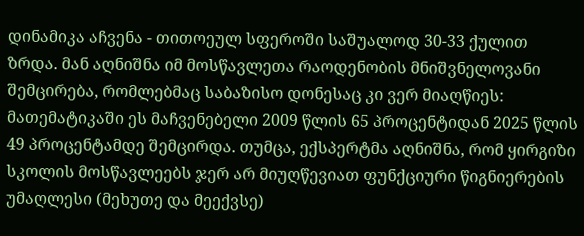დინამიკა აჩვენა - თითოეულ სფეროში საშუალოდ 30-33 ქულით ზრდა. მან აღნიშნა იმ მოსწავლეთა რაოდენობის მნიშვნელოვანი შემცირება, რომლებმაც საბაზისო დონესაც კი ვერ მიაღწიეს: მათემატიკაში ეს მაჩვენებელი 2009 წლის 65 პროცენტიდან 2025 წლის 49 პროცენტამდე შემცირდა. თუმცა, ექსპერტმა აღნიშნა, რომ ყირგიზი სკოლის მოსწავლეებს ჯერ არ მიუღწევიათ ფუნქციური წიგნიერების უმაღლესი (მეხუთე და მეექვსე)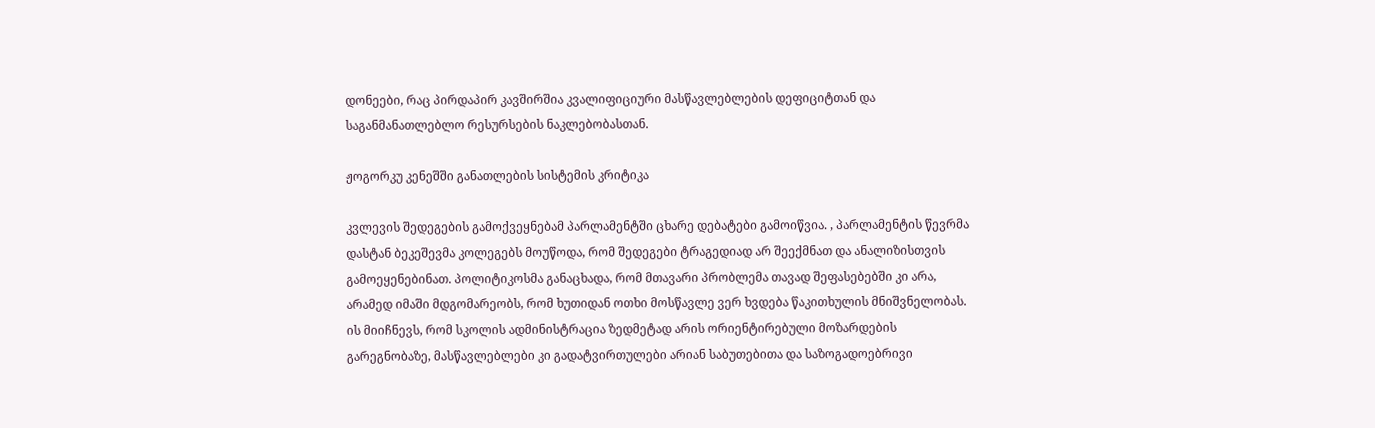დონეები, რაც პირდაპირ კავშირშია კვალიფიციური მასწავლებლების დეფიციტთან და საგანმანათლებლო რესურსების ნაკლებობასთან.

ჟოგორკუ კენეშში განათლების სისტემის კრიტიკა

კვლევის შედეგების გამოქვეყნებამ პარლამენტში ცხარე დებატები გამოიწვია. , პარლამენტის წევრმა დასტან ბეკეშევმა კოლეგებს მოუწოდა, რომ შედეგები ტრაგედიად არ შეექმნათ და ანალიზისთვის გამოეყენებინათ. პოლიტიკოსმა განაცხადა, რომ მთავარი პრობლემა თავად შეფასებებში კი არა, არამედ იმაში მდგომარეობს, რომ ხუთიდან ოთხი მოსწავლე ვერ ხვდება წაკითხულის მნიშვნელობას. ის მიიჩნევს, რომ სკოლის ადმინისტრაცია ზედმეტად არის ორიენტირებული მოზარდების გარეგნობაზე, მასწავლებლები კი გადატვირთულები არიან საბუთებითა და საზოგადოებრივი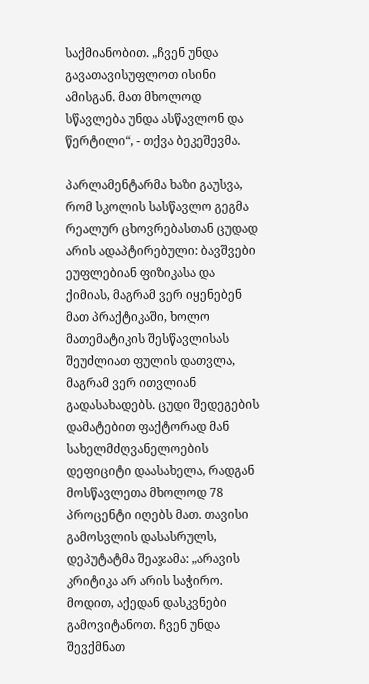საქმიანობით. „ჩვენ უნდა გავათავისუფლოთ ისინი ამისგან. მათ მხოლოდ სწავლება უნდა ასწავლონ და წერტილი“, - თქვა ბეკეშევმა.

პარლამენტარმა ხაზი გაუსვა, რომ სკოლის სასწავლო გეგმა რეალურ ცხოვრებასთან ცუდად არის ადაპტირებული: ბავშვები ეუფლებიან ფიზიკასა და ქიმიას, მაგრამ ვერ იყენებენ მათ პრაქტიკაში, ხოლო მათემატიკის შესწავლისას შეუძლიათ ფულის დათვლა, მაგრამ ვერ ითვლიან გადასახადებს. ცუდი შედეგების დამატებით ფაქტორად მან სახელმძღვანელოების დეფიციტი დაასახელა, რადგან მოსწავლეთა მხოლოდ 78 პროცენტი იღებს მათ. თავისი გამოსვლის დასასრულს, დეპუტატმა შეაჯამა: „არავის კრიტიკა არ არის საჭირო. მოდით, აქედან დასკვნები გამოვიტანოთ. ჩვენ უნდა შევქმნათ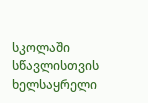სკოლაში სწავლისთვის ხელსაყრელი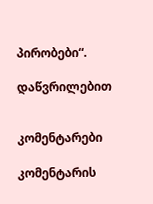პირობები“.

დაწვრილებით


კომენტარები

კომენტარის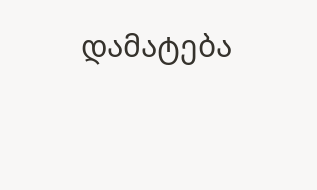დამატება